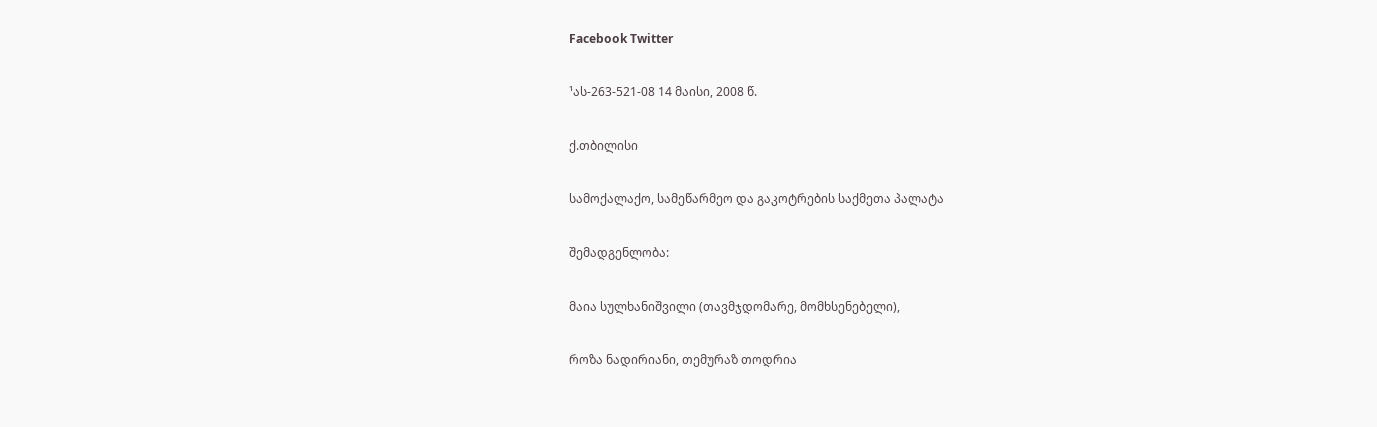Facebook Twitter

¹ას-263-521-08 14 მაისი, 2008 წ.

ქ.თბილისი

სამოქალაქო, სამეწარმეო და გაკოტრების საქმეთა პალატა

შემადგენლობა:

მაია სულხანიშვილი (თავმჯდომარე, მომხსენებელი),

როზა ნადირიანი, თემურაზ თოდრია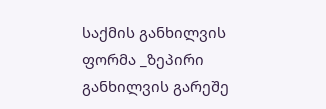საქმის განხილვის ფორმა _ზეპირი განხილვის გარეშე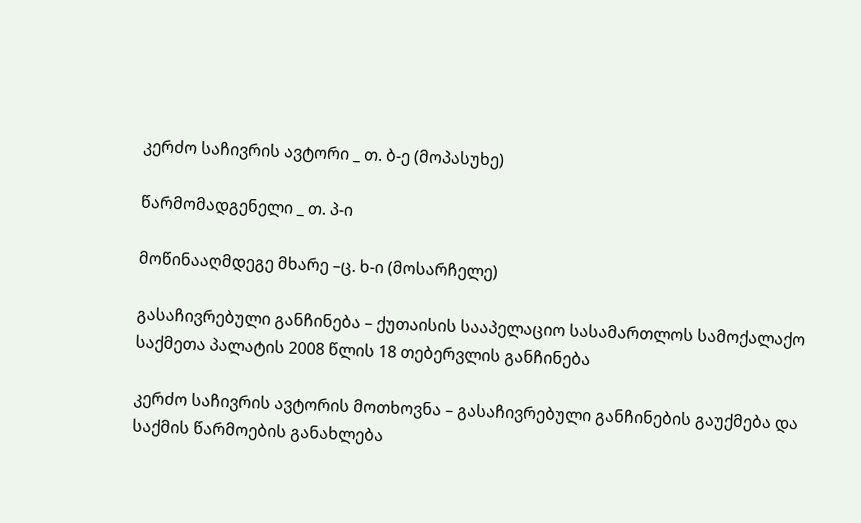კერძო საჩივრის ავტორი _ თ. ბ-ე (მოპასუხე)

წარმომადგენელი _ თ. პ-ი

მოწინააღმდეგე მხარე –ც. ხ-ი (მოსარჩელე)

გასაჩივრებული განჩინება – ქუთაისის სააპელაციო სასამართლოს სამოქალაქო საქმეთა პალატის 2008 წლის 18 თებერვლის განჩინება

კერძო საჩივრის ავტორის მოთხოვნა – გასაჩივრებული განჩინების გაუქმება და საქმის წარმოების განახლება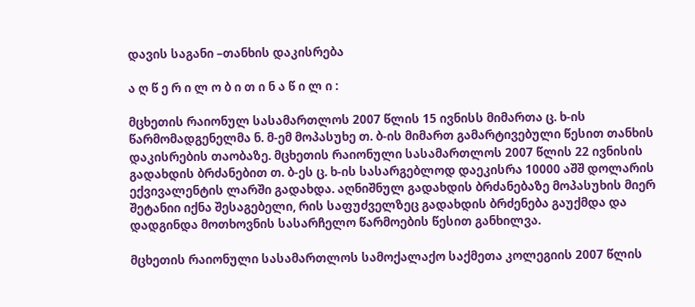დავის საგანი –თანხის დაკისრება

ა ღ წ ე რ ი ლ ო ბ ი თ ი ნ ა წ ი ლ ი :

მცხეთის რაიონულ სასამართლოს 2007 წლის 15 ივნისს მიმართა ც. ხ-ის წარმომადგენელმა ნ. მ-ემ მოპასუხე თ. ბ-ის მიმართ გამარტივებული წესით თანხის დაკისრების თაობაზე. მცხეთის რაიონული სასამართლოს 2007 წლის 22 ივნისის გადახდის ბრძანებით თ. ბ-ეს ც. ხ-ის სასარგებლოდ დაეკისრა 10000 აშშ დოლარის ექვივალენტის ლარში გადახდა. აღნიშნულ გადახდის ბრძანებაზე მოპასუხის მიერ შეტანიი იქნა შესაგებელი, რის საფუძველზეც გადახდის ბრძენება გაუქმდა და დადგინდა მოთხოვნის სასარჩელო წარმოების წესით განხილვა.

მცხეთის რაიონული სასამართლოს სამოქალაქო საქმეთა კოლეგიის 2007 წლის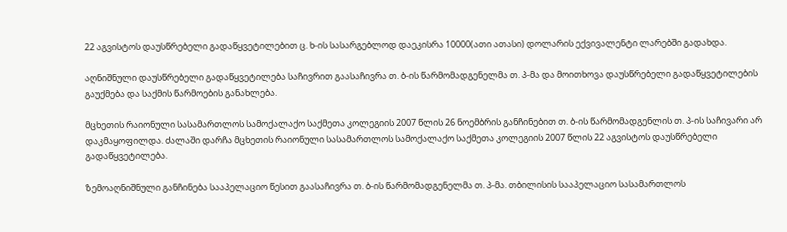22 აგვისტოს დაუსწრებელი გადაწყვეტილებით ც. ხ-ის სასარგებლოდ დაეკისრა 10000(ათი ათასი) დოლარის ექვივალენტი ლარებში გადახდა.

აღნიშნული დაუსწრებელი გადაწყვეტილება საჩივრით გაასაჩივრა თ. ბ-ის წარმომადგენელმა თ. პ-მა და მოითხოვა დაუსწრებელი გადაწყვეტილების გაუქმება და საქმის წარმოების განახლება.

მცხეთის რაიონული სასამართლოს სამოქალაქო საქმეთა კოლეგიის 2007 წლის 26 ნოემბრის განჩინებით თ. ბ-ის წარმომადგენლის თ. პ-ის საჩივარი არ დაკმაყოფილდა. ძალაში დარჩა მცხეთის რაიონული სასამართლოს სამოქალაქო საქმეთა კოლეგიის 2007 წლის 22 აგვისტოს დაუსწრებელი გადაწყვეტილება.

ზემოაღნიშნული განჩინება სააპელაციო წესით გაასაჩივრა თ. ბ-ის წარმომადგენელმა თ. პ-მა. თბილისის სააპელაციო სასამართლოს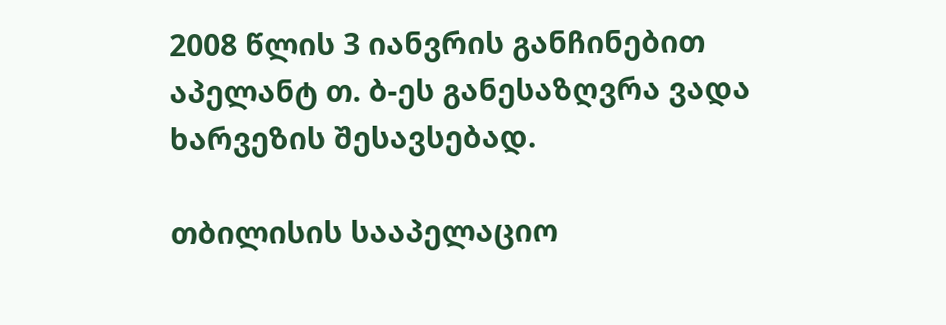2008 წლის 3 იანვრის განჩინებით აპელანტ თ. ბ-ეს განესაზღვრა ვადა ხარვეზის შესავსებად.

თბილისის სააპელაციო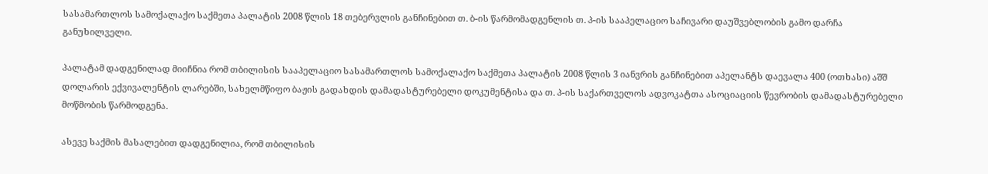სასამართლოს სამოქალაქო საქმეთა პალატის 2008 წლის 18 თებერვლის განჩინებით თ. ბ-ის წარმომადგენლის თ. პ-ის სააპელაციო საჩივარი დაუშვებლობის გამო დარჩა განუხილველი.

პალატამ დადგენილად მიიჩნია რომ თბილისის სააპელაციო სასამართლოს სამოქალაქო საქმეთა პალატის 2008 წლის 3 იანვრის განჩინებით აპელანტს დაევალა 400 (ოთხასი) აშშ დოლარის ექვივალენტის ლარებში, სახელმწიფო ბაჟის გადახდის დამადასტურებელი დოკუმენტისა და თ. პ-ის საქართველოს ადვოკატთა ასოციაციის წევრობის დამადასტურებელი მოწმობის წარმოდგენა.

ასევე საქმის მასალებით დადგენილია, რომ თბილისის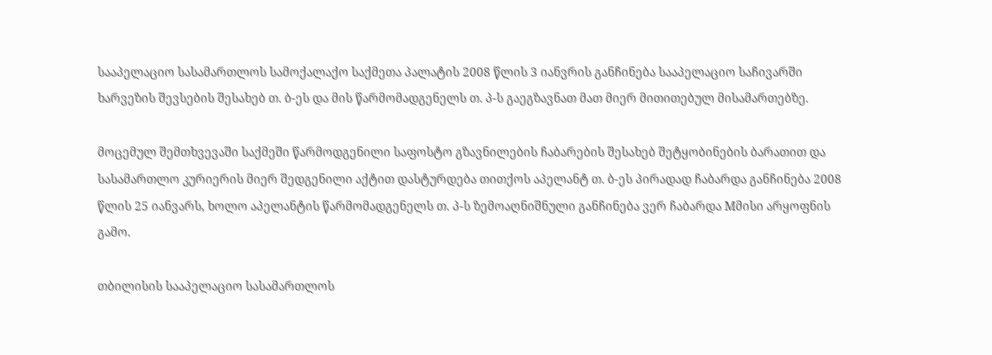სააპელაციო სასამართლოს სამოქალაქო საქმეთა პალატის 2008 წლის 3 იანვრის განჩინება სააპელაციო საჩივარში ხარვეზის შევსების შესახებ თ. ბ-ეს და მის წარმომადგენელს თ. პ-ს გაეგზავნათ მათ მიერ მითითებულ მისამართებზე.

მოცემულ შემთხვევაში საქმეში წარმოდგენილი საფოსტო გზავნილების ჩაბარების შესახებ შეტყობინების ბარათით და სასამართლო კურიერის მიერ შედგენილი აქტით დასტურდება თითქოს აპელანტ თ. ბ-ეს პირადად ჩაბარდა განჩინება 2008 წლის 25 იანვარს, ხოლო აპელანტის წარმომადგენელს თ. პ-ს ზემოაღნიშნული განჩინება ვერ ჩაბარდა Mმისი არყოფნის გამო.

თბილისის სააპელაციო სასამართლოს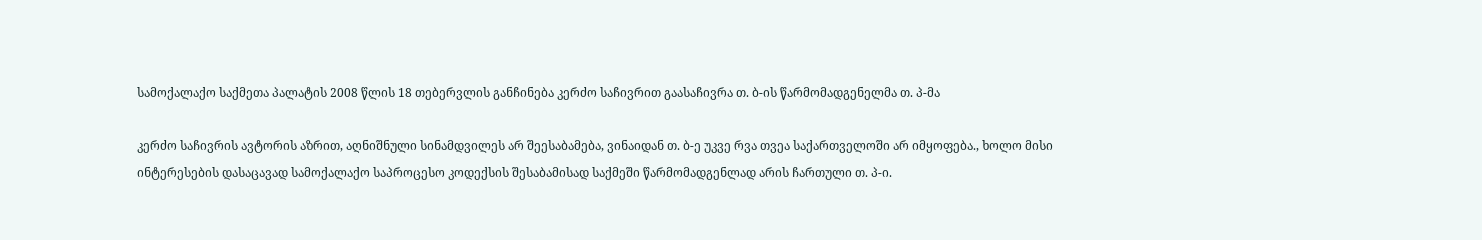სამოქალაქო საქმეთა პალატის 2008 წლის 18 თებერვლის განჩინება კერძო საჩივრით გაასაჩივრა თ. ბ-ის წარმომადგენელმა თ. პ-მა

კერძო საჩივრის ავტორის აზრით, აღნიშნული სინამდვილეს არ შეესაბამება, ვინაიდან თ. ბ-ე უკვე რვა თვეა საქართველოში არ იმყოფება., ხოლო მისი ინტერესების დასაცავად სამოქალაქო საპროცესო კოდექსის შესაბამისად საქმეში წარმომადგენლად არის ჩართული თ. პ-ი.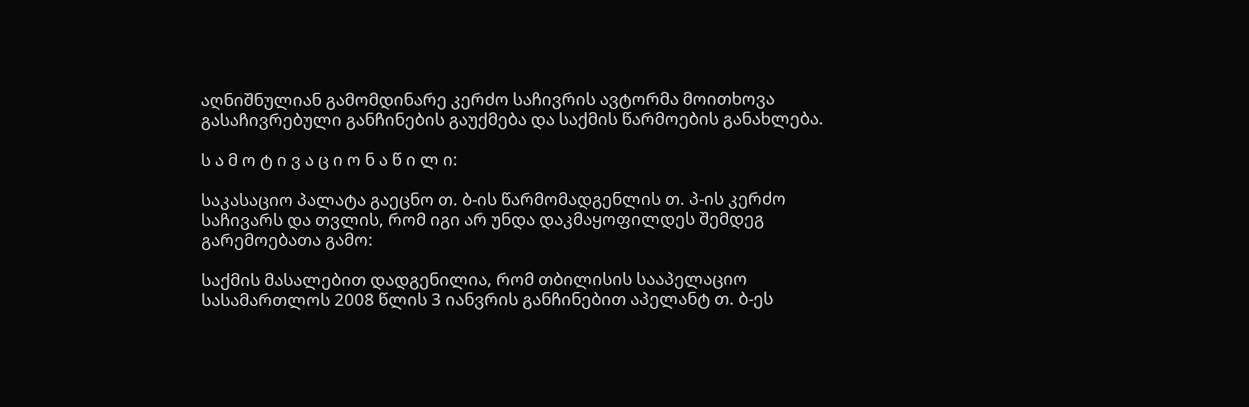აღნიშნულიან გამომდინარე კერძო საჩივრის ავტორმა მოითხოვა გასაჩივრებული განჩინების გაუქმება და საქმის წარმოების განახლება.

ს ა მ ო ტ ი ვ ა ც ი ო ნ ა წ ი ლ ი:

საკასაციო პალატა გაეცნო თ. ბ-ის წარმომადგენლის თ. პ-ის კერძო საჩივარს და თვლის, რომ იგი არ უნდა დაკმაყოფილდეს შემდეგ გარემოებათა გამო:

საქმის მასალებით დადგენილია, რომ თბილისის სააპელაციო სასამართლოს 2008 წლის 3 იანვრის განჩინებით აპელანტ თ. ბ-ეს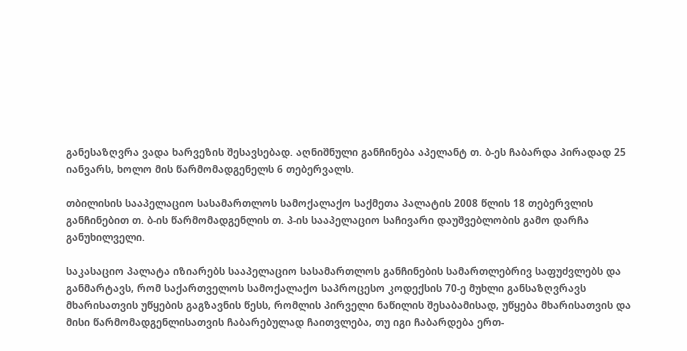განესაზღვრა ვადა ხარვეზის შესავსებად. აღნიშნული განჩინება აპელანტ თ. ბ-ეს ჩაბარდა პირადად 25 იანვარს, ხოლო მის წარმომადგენელს 6 თებერვალს.

თბილისის სააპელაციო სასამართლოს სამოქალაქო საქმეთა პალატის 2008 წლის 18 თებერვლის განჩინებით თ. ბ-ის წარმომადგენლის თ. პ-ის სააპელაციო საჩივარი დაუშვებლობის გამო დარჩა განუხილველი.

საკასაციო პალატა იზიარებს სააპელაციო სასამართლოს განჩინების სამართლებრივ საფუძვლებს და განმარტავს, რომ საქართველოს სამოქალაქო საპროცესო კოდექსის 70-ე მუხლი განსაზღვრავს მხარისათვის უწყების გაგზავნის წესს, რომლის პირველი ნაწილის შესაბამისად, უწყება მხარისათვის და მისი წარმომადგენლისათვის ჩაბარებულად ჩაითვლება, თუ იგი ჩაბარდება ერთ-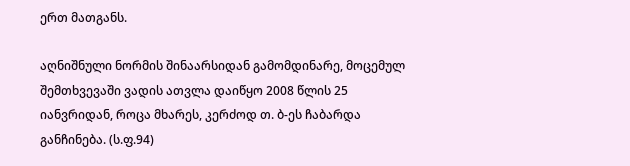ერთ მათგანს.

აღნიშნული ნორმის შინაარსიდან გამომდინარე, მოცემულ შემთხვევაში ვადის ათვლა დაიწყო 2008 წლის 25 იანვრიდან, როცა მხარეს, კერძოდ თ. ბ-ეს ჩაბარდა განჩინება. (ს.ფ.94)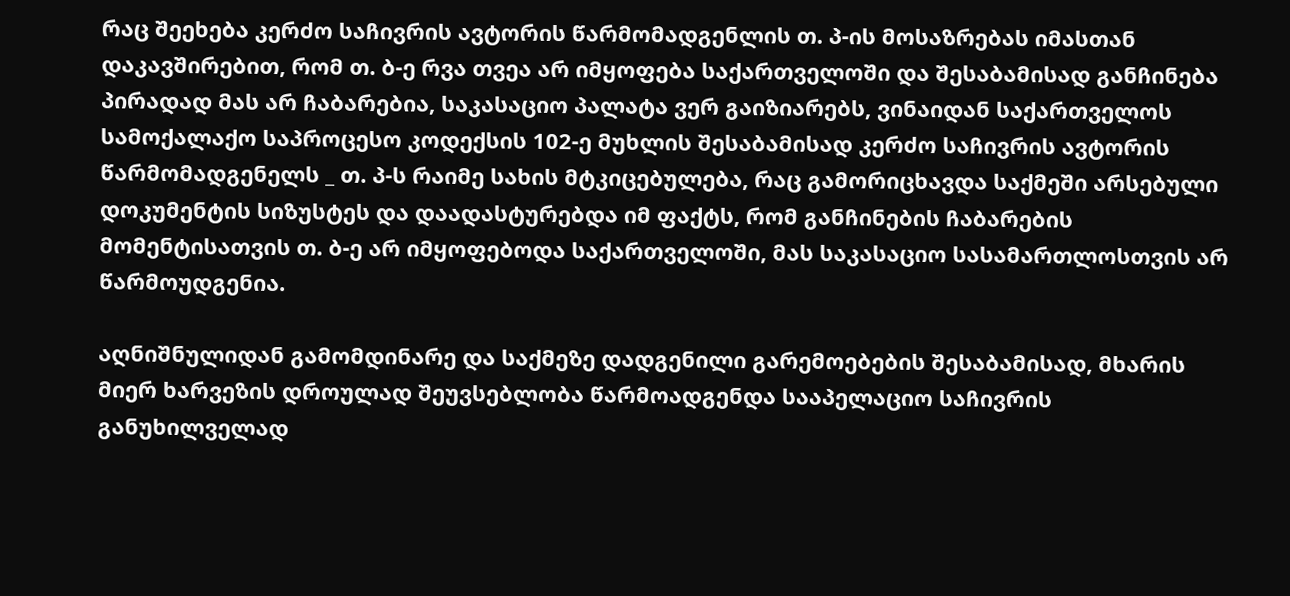რაც შეეხება კერძო საჩივრის ავტორის წარმომადგენლის თ. პ-ის მოსაზრებას იმასთან დაკავშირებით, რომ თ. ბ-ე რვა თვეა არ იმყოფება საქართველოში და შესაბამისად განჩინება პირადად მას არ ჩაბარებია, საკასაციო პალატა ვერ გაიზიარებს, ვინაიდან საქართველოს სამოქალაქო საპროცესო კოდექსის 102-ე მუხლის შესაბამისად კერძო საჩივრის ავტორის წარმომადგენელს _ თ. პ-ს რაიმე სახის მტკიცებულება, რაც გამორიცხავდა საქმეში არსებული დოკუმენტის სიზუსტეს და დაადასტურებდა იმ ფაქტს, რომ განჩინების ჩაბარების მომენტისათვის თ. ბ-ე არ იმყოფებოდა საქართველოში, მას საკასაციო სასამართლოსთვის არ წარმოუდგენია.

აღნიშნულიდან გამომდინარე და საქმეზე დადგენილი გარემოებების შესაბამისად, მხარის მიერ ხარვეზის დროულად შეუვსებლობა წარმოადგენდა სააპელაციო საჩივრის განუხილველად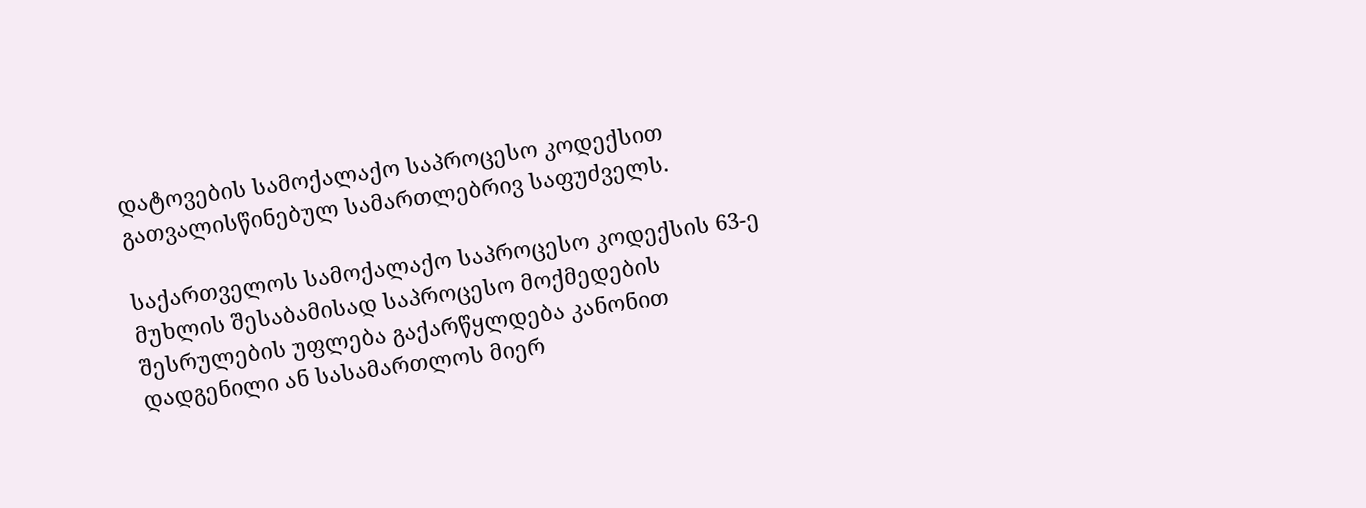დატოვების სამოქალაქო საპროცესო კოდექსით გათვალისწინებულ სამართლებრივ საფუძველს.

საქართველოს სამოქალაქო საპროცესო კოდექსის 63-ე მუხლის შესაბამისად საპროცესო მოქმედების შესრულების უფლება გაქარწყლდება კანონით დადგენილი ან სასამართლოს მიერ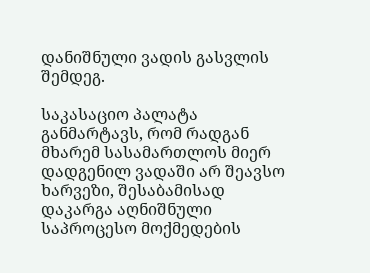დანიშნული ვადის გასვლის შემდეგ.

საკასაციო პალატა განმარტავს, რომ რადგან მხარემ სასამართლოს მიერ დადგენილ ვადაში არ შეავსო ხარვეზი, შესაბამისად დაკარგა აღნიშნული საპროცესო მოქმედების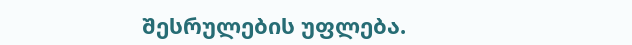შესრულების უფლება.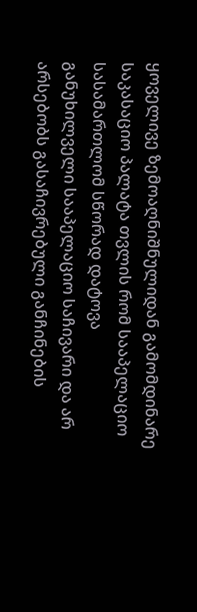ყოველივე ზემოაღნიშნულიდან გამომდინარე საკასაციო პალატა თვლის რომ სააპელაციო სასამართლომ სწორად დატოვა განუხილველი სააპელაციო საჩივარი და არ არსებობს გასაჩივრებული განჩინების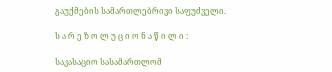გაუქმების სამართლებრივი საფუძველი.

ს ა რ ე ზ ო ლ უ ც ი ო ნ ა წ ი ლ ი :

საკასაციო სასამართლომ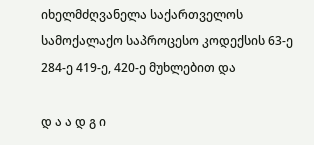იხელმძღვანელა საქართველოს სამოქალაქო საპროცესო კოდექსის 63-ე 284-ე 419-ე, 420-ე მუხლებით და

დ ა ა დ გ ი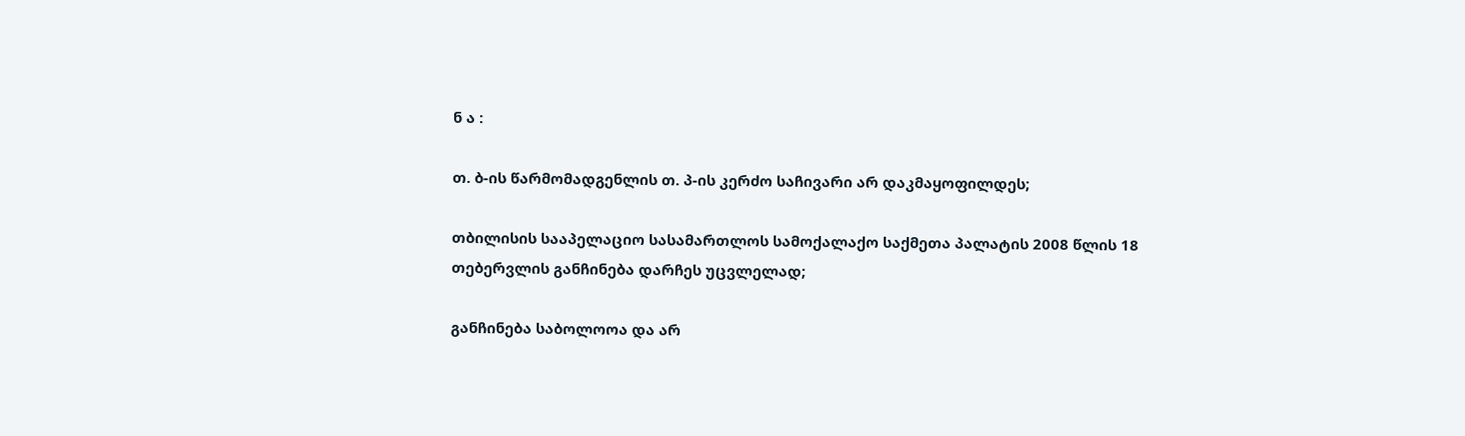ნ ა :

თ. ბ-ის წარმომადგენლის თ. პ-ის კერძო საჩივარი არ დაკმაყოფილდეს;

თბილისის სააპელაციო სასამართლოს სამოქალაქო საქმეთა პალატის 2008 წლის 18 თებერვლის განჩინება დარჩეს უცვლელად;

განჩინება საბოლოოა და არ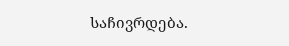საჩივრდება.